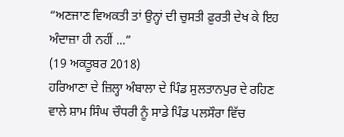“ਅਣਜਾਣ ਵਿਅਕਤੀ ਤਾਂ ਉਨ੍ਹਾਂ ਦੀ ਚੁਸਤੀ ਫ਼ੁਰਤੀ ਦੇਖ ਕੇ ਇਹ ਅੰਦਾਜ਼ਾ ਹੀ ਨਹੀਂ ...”
(19 ਅਕਤੂਬਰ 2018)
ਹਰਿਆਣਾ ਦੇ ਜ਼ਿਲ੍ਹਾ ਅੰਬਾਲਾ ਦੇ ਪਿੰਡ ਸੁਲਤਾਨਪੁਰ ਦੇ ਰਹਿਣ ਵਾਲੇ ਸ਼ਾਮ ਸਿੰਘ ਚੌਧਰੀ ਨੂੰ ਸਾਡੇ ਪਿੰਡ ਪਲਸੌਰਾ ਵਿੱਚ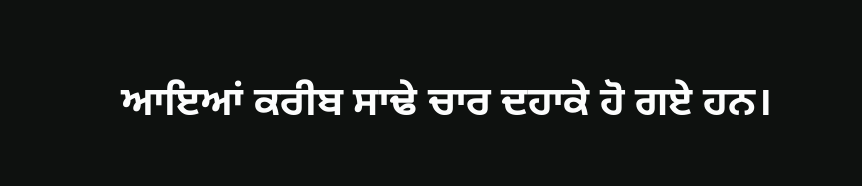ਆਇਆਂ ਕਰੀਬ ਸਾਢੇ ਚਾਰ ਦਹਾਕੇ ਹੋ ਗਏ ਹਨ।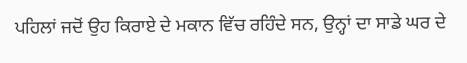ਪਹਿਲਾਂ ਜਦੋਂ ਉਹ ਕਿਰਾਏ ਦੇ ਮਕਾਨ ਵਿੱਚ ਰਹਿੰਦੇ ਸਨ, ਉਨ੍ਹਾਂ ਦਾ ਸਾਡੇ ਘਰ ਦੇ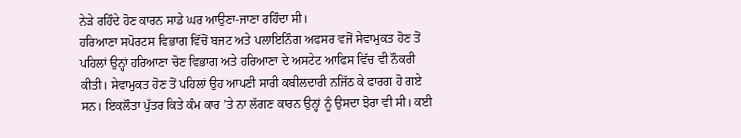ਨੇੜੇ ਰਹਿੰਦੇ ਹੋਣ ਕਾਰਨ ਸਾਡੇ ਘਰ ਆਉਣਾ-ਜਾਣਾ ਰਹਿੰਦਾ ਸੀ।
ਹਰਿਆਣਾ ਸਪੋਰਟਸ ਵਿਭਾਗ ਵਿੱਚੋਂ ਬਜਟ ਅਤੇ ਪਲਾਇਨਿੰਗ ਅਫਸਰ ਵਜੋਂ ਸੇਵਾਮੁਕਤ ਹੋਣ ਤੋਂ ਪਹਿਲਾਂ ਉਨ੍ਹਾਂ ਹਰਿਆਣਾ ਚੋਣ ਵਿਭਾਗ ਅਤੇ ਹਰਿਆਣਾ ਦੇ ਅਸਟੇਟ ਆਫਿਸ ਵਿੱਚ ਵੀ ਨੌਕਰੀ ਕੀਤੀ। ਸੇਵਾਮੁਕਤ ਹੋਣ ਤੋਂ ਪਹਿਲਾਂ ਉਹ ਆਪਣੀ ਸਾਰੀ ਕਬੀਲਦਾਰੀ ਨਜਿੱਠ ਕੇ ਫਾਰਗ ਹੋ ਗਏ ਸਨ। ਇਕਲੌਤਾ ਪੁੱਤਰ ਕਿਤੇ ਕੰਮ ਕਾਰ ’ਤੇ ਨਾ ਲੱਗਣ ਕਾਰਨ ਉਨ੍ਹਾਂ ਨੂੰ ਉਸਦਾ ਝੋਰਾ ਵੀ ਸੀ। ਕਈ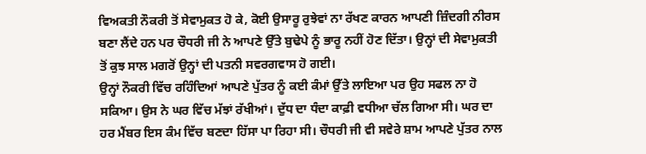ਵਿਅਕਤੀ ਨੌਕਰੀ ਤੋਂ ਸੇਵਾਮੁਕਤ ਹੋ ਕੇ, ਕੋਈ ਉਸਾਰੂ ਰੁਝੇਵਾਂ ਨਾ ਰੱਖਣ ਕਾਰਨ ਆਪਣੀ ਜ਼ਿੰਦਗੀ ਨੀਰਸ ਬਣਾ ਲੈਂਦੇ ਹਨ ਪਰ ਚੌਧਰੀ ਜੀ ਨੇ ਆਪਣੇ ਉੱਤੇ ਬੁਢੇਪੇ ਨੂੰ ਭਾਰੂ ਨਹੀਂ ਹੋਣ ਦਿੱਤਾ। ਉਨ੍ਹਾਂ ਦੀ ਸੇਵਾਮੁਕਤੀ ਤੋਂ ਕੁਝ ਸਾਲ ਮਗਰੋਂ ਉਨ੍ਹਾਂ ਦੀ ਪਤਨੀ ਸਵਰਗਵਾਸ ਹੋ ਗਈ।
ਉਨ੍ਹਾਂ ਨੌਕਰੀ ਵਿੱਚ ਰਹਿੰਦਿਆਂ ਆਪਣੇ ਪੁੱਤਰ ਨੂੰ ਕਈ ਕੰਮਾਂ ਉੱਤੇ ਲਾਇਆ ਪਰ ਉਹ ਸਫਲ ਨਾ ਹੋ ਸਕਿਆ। ਉਸ ਨੇ ਘਰ ਵਿੱਚ ਮੱਝਾਂ ਰੱਖੀਆਂ। ਦੁੱਧ ਦਾ ਧੰਦਾ ਕਾਫ਼ੀ ਵਧੀਆ ਚੱਲ ਗਿਆ ਸੀ। ਘਰ ਦਾ ਹਰ ਮੈਂਬਰ ਇਸ ਕੰਮ ਵਿੱਚ ਬਣਦਾ ਹਿੱਸਾ ਪਾ ਰਿਹਾ ਸੀ। ਚੌਧਰੀ ਜੀ ਵੀ ਸਵੇਰੇ ਸ਼ਾਮ ਆਪਣੇ ਪੁੱਤਰ ਨਾਲ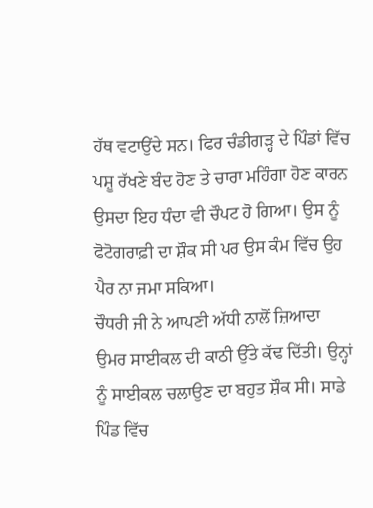ਹੱਥ ਵਟਾਉਂਦੇ ਸਨ। ਫਿਰ ਚੰਡੀਗੜ੍ਹ ਦੇ ਪਿੰਡਾਂ ਵਿੱਚ ਪਸ਼ੂ ਰੱਖਣੇ ਬੰਦ ਹੋਣ ਤੇ ਚਾਰਾ ਮਹਿੰਗਾ ਹੋਣ ਕਾਰਨ ਉਸਦਾ ਇਹ ਧੰਦਾ ਵੀ ਚੌਪਟ ਹੋ ਗਿਆ। ਉਸ ਨੂੰ ਫੋਟੋਗਰਾਫ਼ੀ ਦਾ ਸ਼ੌਕ ਸੀ ਪਰ ਉਸ ਕੰਮ ਵਿੱਚ ਉਹ ਪੈਰ ਨਾ ਜਮਾ ਸਕਿਆ।
ਚੌਧਰੀ ਜੀ ਨੇ ਆਪਣੀ ਅੱਧੀ ਨਾਲੋਂ ਜ਼ਿਆਦਾ ਉਮਰ ਸਾਈਕਲ ਦੀ ਕਾਠੀ ਉੱਤੇ ਕੱਢ ਦਿੱਤੀ। ਉਨ੍ਹਾਂ ਨੂੰ ਸਾਈਕਲ ਚਲਾਉਣ ਦਾ ਬਹੁਤ ਸ਼ੌਕ ਸੀ। ਸਾਡੇ ਪਿੰਡ ਵਿੱਚ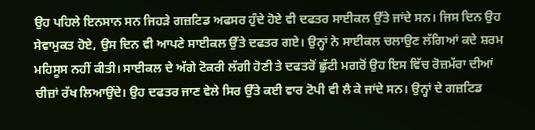ਉਹ ਪਹਿਲੇ ਇਨਸਾਨ ਸਨ ਜਿਹੜੇ ਗਜ਼ਟਿਡ ਅਫਸਰ ਹੁੰਦੇ ਹੋਏ ਵੀ ਦਫਤਰ ਸਾਈਕਲ ਉੱਤੇ ਜਾਂਦੇ ਸਨ। ਜਿਸ ਦਿਨ ਉਹ ਸੇਵਾਮੁਕਤ ਹੋਏ, ਉਸ ਦਿਨ ਵੀ ਆਪਣੇ ਸਾਈਕਲ ਉੱਤੇ ਦਫਤਰ ਗਏ। ਉਨ੍ਹਾਂ ਨੇ ਸਾਈਕਲ ਚਲਾਉਣ ਲੱਗਿਆਂ ਕਦੇ ਸ਼ਰਮ ਮਹਿਸੂਸ ਨਹੀਂ ਕੀਤੀ। ਸਾਈਕਲ ਦੇ ਅੱਗੇ ਟੋਕਰੀ ਲੱਗੀ ਹੋਣੀ ਤੇ ਦਫਤਰੋਂ ਛੁੱਟੀ ਮਗਰੋਂ ਉਹ ਇਸ ਵਿੱਚ ਰੋਜ਼ਮੱਰਾ ਦੀਆਂ ਚੀਜ਼ਾਂ ਰੱਖ ਲਿਆਉਂਦੇ। ਉਹ ਦਫਤਰ ਜਾਣ ਵੇਲੇ ਸਿਰ ਉੱਤੇ ਕਈ ਵਾਰ ਟੋਪੀ ਵੀ ਲੈ ਕੇ ਜਾਂਦੇ ਸਨ। ਉਨ੍ਹਾਂ ਦੇ ਗਜ਼ਟਿਡ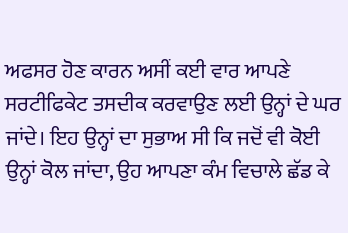ਅਫਸਰ ਹੋਣ ਕਾਰਨ ਅਸੀਂ ਕਈ ਵਾਰ ਆਪਣੇ ਸਰਟੀਫਿਕੇਟ ਤਸਦੀਕ ਕਰਵਾਉਣ ਲਈ ਉਨ੍ਹਾਂ ਦੇ ਘਰ ਜਾਂਦੇ। ਇਹ ਉਨ੍ਹਾਂ ਦਾ ਸੁਭਾਅ ਸੀ ਕਿ ਜਦੋਂ ਵੀ ਕੋਈ ਉਨ੍ਹਾਂ ਕੋਲ ਜਾਂਦਾ, ਉਹ ਆਪਣਾ ਕੰਮ ਵਿਚਾਲੇ ਛੱਡ ਕੇ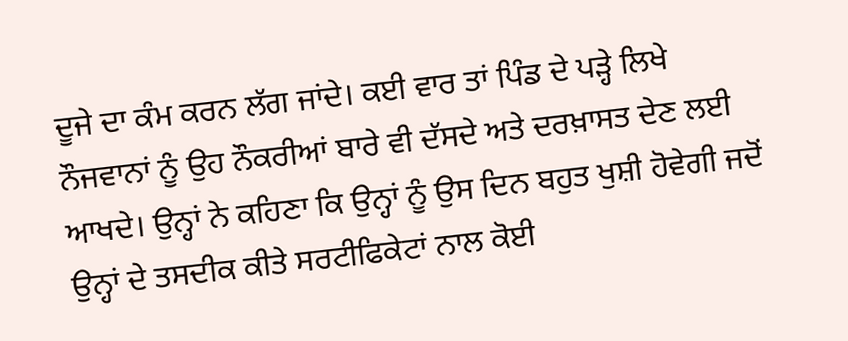ਦੂਜੇ ਦਾ ਕੰਮ ਕਰਨ ਲੱਗ ਜਾਂਦੇ। ਕਈ ਵਾਰ ਤਾਂ ਪਿੰਡ ਦੇ ਪੜ੍ਹੇ ਲਿਖੇ ਨੌਜਵਾਨਾਂ ਨੂੰ ਉਹ ਨੌਕਰੀਆਂ ਬਾਰੇ ਵੀ ਦੱਸਦੇ ਅਤੇ ਦਰਖ਼ਾਸਤ ਦੇਣ ਲਈ ਆਖਦੇ। ਉਨ੍ਹਾਂ ਨੇ ਕਹਿਣਾ ਕਿ ਉਨ੍ਹਾਂ ਨੂੰ ਉਸ ਦਿਨ ਬਹੁਤ ਖੁਸ਼ੀ ਹੋਵੇਗੀ ਜਦੋਂ ਉਨ੍ਹਾਂ ਦੇ ਤਸਦੀਕ ਕੀਤੇ ਸਰਟੀਫਿਕੇਟਾਂ ਨਾਲ ਕੋਈ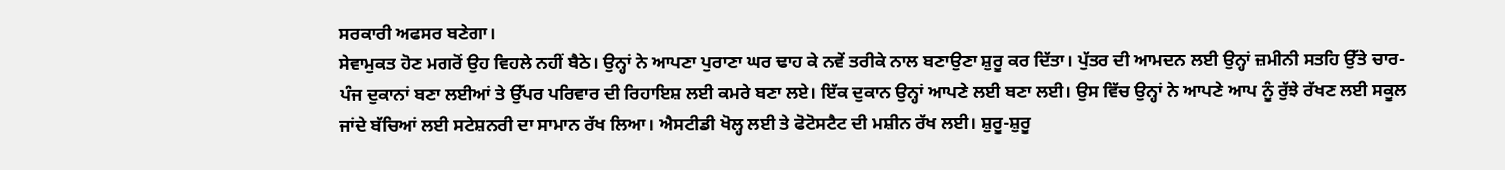ਸਰਕਾਰੀ ਅਫਸਰ ਬਣੇਗਾ।
ਸੇਵਾਮੁਕਤ ਹੋਣ ਮਗਰੋਂ ਉਹ ਵਿਹਲੇ ਨਹੀਂ ਬੈਠੇ। ਉਨ੍ਹਾਂ ਨੇ ਆਪਣਾ ਪੁਰਾਣਾ ਘਰ ਢਾਹ ਕੇ ਨਵੇਂ ਤਰੀਕੇ ਨਾਲ ਬਣਾਉਣਾ ਸ਼ੁਰੂ ਕਰ ਦਿੱਤਾ। ਪੁੱਤਰ ਦੀ ਆਮਦਨ ਲਈ ਉਨ੍ਹਾਂ ਜ਼ਮੀਨੀ ਸਤਹਿ ਉੱਤੇ ਚਾਰ-ਪੰਜ ਦੁਕਾਨਾਂ ਬਣਾ ਲਈਆਂ ਤੇ ਉੱਪਰ ਪਰਿਵਾਰ ਦੀ ਰਿਹਾਇਸ਼ ਲਈ ਕਮਰੇ ਬਣਾ ਲਏ। ਇੱਕ ਦੁਕਾਨ ਉਨ੍ਹਾਂ ਆਪਣੇ ਲਈ ਬਣਾ ਲਈ। ਉਸ ਵਿੱਚ ਉਨ੍ਹਾਂ ਨੇ ਆਪਣੇ ਆਪ ਨੂੰ ਰੁੱਝੇ ਰੱਖਣ ਲਈ ਸਕੂਲ ਜਾਂਦੇ ਬੱਚਿਆਂ ਲਈ ਸਟੇਸ਼ਨਰੀ ਦਾ ਸਾਮਾਨ ਰੱਖ ਲਿਆ। ਐਸਟੀਡੀ ਖੋਲ੍ਹ ਲਈ ਤੇ ਫੋਟੋਸਟੈਟ ਦੀ ਮਸ਼ੀਨ ਰੱਖ ਲਈ। ਸ਼ੁਰੂ-ਸ਼ੁਰੂ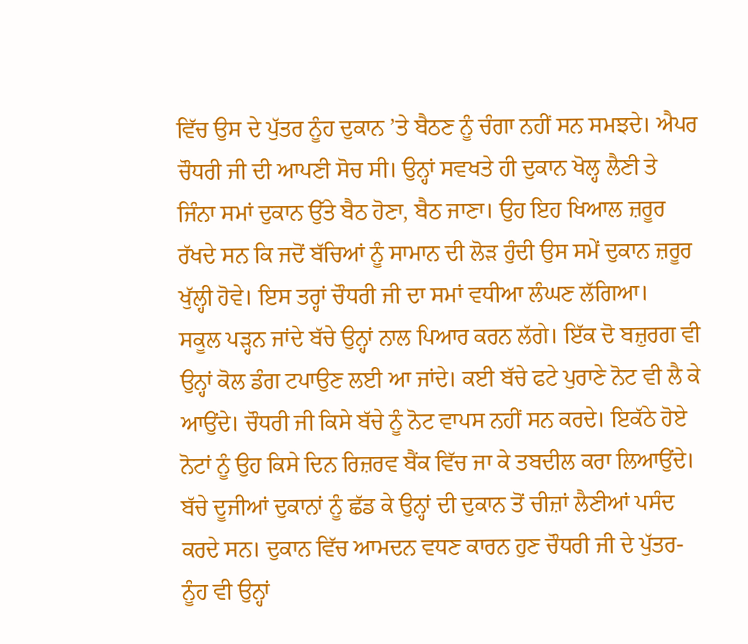ਵਿੱਚ ਉਸ ਦੇ ਪੁੱਤਰ ਨੂੰਹ ਦੁਕਾਨ ’ਤੇ ਬੈਠਣ ਨੂੰ ਚੰਗਾ ਨਹੀਂ ਸਨ ਸਮਝਦੇ। ਐਪਰ ਚੌਧਰੀ ਜੀ ਦੀ ਆਪਣੀ ਸੋਚ ਸੀ। ਉਨ੍ਹਾਂ ਸਵਖਤੇ ਹੀ ਦੁਕਾਨ ਖੋਲ੍ਹ ਲੈਣੀ ਤੇ ਜਿੰਨਾ ਸਮਾਂ ਦੁਕਾਨ ਉੱਤੇ ਬੈਠ ਹੋਣਾ, ਬੈਠ ਜਾਣਾ। ਉਹ ਇਹ ਖਿਆਲ ਜ਼ਰੂਰ ਰੱਖਦੇ ਸਨ ਕਿ ਜਦੋਂ ਬੱਚਿਆਂ ਨੂੰ ਸਾਮਾਨ ਦੀ ਲੋੜ ਹੁੰਦੀ ਉਸ ਸਮੇਂ ਦੁਕਾਨ ਜ਼ਰੂਰ ਖੁੱਲ੍ਹੀ ਹੋਵੇ। ਇਸ ਤਰ੍ਹਾਂ ਚੌਧਰੀ ਜੀ ਦਾ ਸਮਾਂ ਵਧੀਆ ਲੰਘਣ ਲੱਗਿਆ।
ਸਕੂਲ ਪੜ੍ਹਨ ਜਾਂਦੇ ਬੱਚੇ ਉਨ੍ਹਾਂ ਨਾਲ ਪਿਆਰ ਕਰਨ ਲੱਗੇ। ਇੱਕ ਦੋ ਬਜ਼ੁਰਗ ਵੀ ਉਨ੍ਹਾਂ ਕੋਲ ਡੰਗ ਟਪਾਉਣ ਲਈ ਆ ਜਾਂਦੇ। ਕਈ ਬੱਚੇ ਫਟੇ ਪੁਰਾਣੇ ਨੋਟ ਵੀ ਲੈ ਕੇ ਆਉਂਦੇ। ਚੌਧਰੀ ਜੀ ਕਿਸੇ ਬੱਚੇ ਨੂੰ ਨੋਟ ਵਾਪਸ ਨਹੀਂ ਸਨ ਕਰਦੇ। ਇਕੱਠੇ ਹੋਏ ਨੋਟਾਂ ਨੂੰ ਉਹ ਕਿਸੇ ਦਿਨ ਰਿਜ਼ਰਵ ਬੈਂਕ ਵਿੱਚ ਜਾ ਕੇ ਤਬਦੀਲ ਕਰਾ ਲਿਆਉਂਦੇ। ਬੱਚੇ ਦੂਜੀਆਂ ਦੁਕਾਨਾਂ ਨੂੰ ਛੱਡ ਕੇ ਉਨ੍ਹਾਂ ਦੀ ਦੁਕਾਨ ਤੋਂ ਚੀਜ਼ਾਂ ਲੈਣੀਆਂ ਪਸੰਦ ਕਰਦੇ ਸਨ। ਦੁਕਾਨ ਵਿੱਚ ਆਮਦਨ ਵਧਣ ਕਾਰਨ ਹੁਣ ਚੌਧਰੀ ਜੀ ਦੇ ਪੁੱਤਰ-ਨੂੰਹ ਵੀ ਉਨ੍ਹਾਂ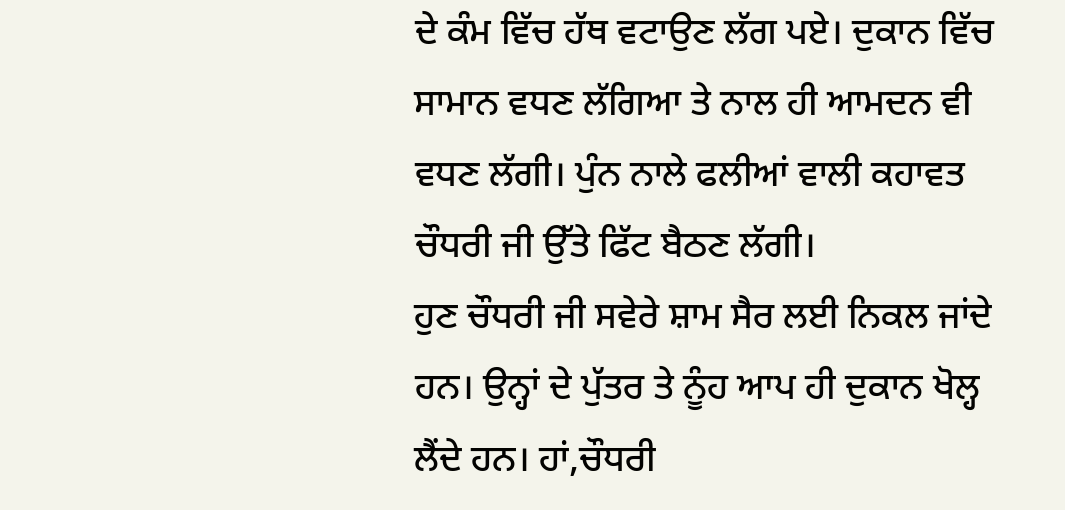ਦੇ ਕੰਮ ਵਿੱਚ ਹੱਥ ਵਟਾਉਣ ਲੱਗ ਪਏ। ਦੁਕਾਨ ਵਿੱਚ ਸਾਮਾਨ ਵਧਣ ਲੱਗਿਆ ਤੇ ਨਾਲ ਹੀ ਆਮਦਨ ਵੀ ਵਧਣ ਲੱਗੀ। ਪੁੰਨ ਨਾਲੇ ਫਲੀਆਂ ਵਾਲੀ ਕਹਾਵਤ ਚੌਧਰੀ ਜੀ ਉੱਤੇ ਫਿੱਟ ਬੈਠਣ ਲੱਗੀ।
ਹੁਣ ਚੌਧਰੀ ਜੀ ਸਵੇਰੇ ਸ਼ਾਮ ਸੈਰ ਲਈ ਨਿਕਲ ਜਾਂਦੇ ਹਨ। ਉਨ੍ਹਾਂ ਦੇ ਪੁੱਤਰ ਤੇ ਨੂੰਹ ਆਪ ਹੀ ਦੁਕਾਨ ਖੋਲ੍ਹ ਲੈਂਦੇ ਹਨ। ਹਾਂ,ਚੌਧਰੀ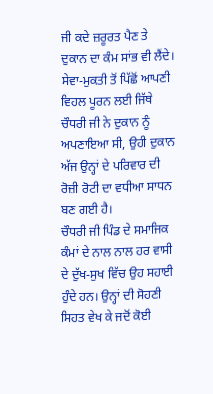ਜੀ ਕਦੇ ਜ਼ਰੂਰਤ ਪੈਣ ਤੇ ਦੁਕਾਨ ਦਾ ਕੰਮ ਸਾਂਭ ਵੀ ਲੈਂਦੇ। ਸੇਵਾ-ਮੁਕਤੀ ਤੋਂ ਪਿੱਛੋਂ ਆਪਣੀ ਵਿਹਲ ਪੂਰਨ ਲਈ ਜਿੱਥੇ ਚੌਧਰੀ ਜੀ ਨੇ ਦੁਕਾਨ ਨੂੰ ਅਪਣਾਇਆ ਸੀ, ਉਹੀ ਦੁਕਾਨ ਅੱਜ ਉਨ੍ਹਾਂ ਦੇ ਪਰਿਵਾਰ ਦੀ ਰੋਜ਼ੀ ਰੋਟੀ ਦਾ ਵਧੀਆ ਸਾਧਨ ਬਣ ਗਈ ਹੈ।
ਚੌਧਰੀ ਜੀ ਪਿੰਡ ਦੇ ਸਮਾਜਿਕ ਕੰਮਾਂ ਦੇ ਨਾਲ ਨਾਲ ਹਰ ਵਾਸੀ ਦੇ ਦੁੱਖ-ਸੁਖ ਵਿੱਚ ਉਹ ਸਹਾਈ ਹੁੰਦੇ ਹਨ। ਉਨ੍ਹਾਂ ਦੀ ਸੋਹਣੀ ਸਿਹਤ ਵੇਖ ਕੇ ਜਦੋਂ ਕੋਈ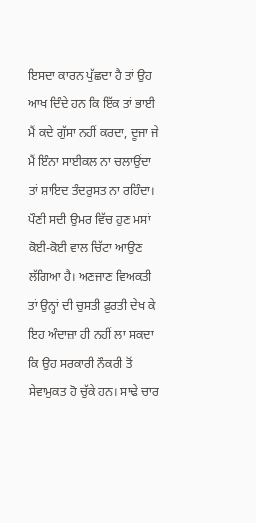ਇਸਦਾ ਕਾਰਨ ਪੁੱਛਦਾ ਹੈ ਤਾਂ ਉਹ ਆਖ ਦਿੰਦੇ ਹਨ ਕਿ ਇੱਕ ਤਾਂ ਭਾਈ ਮੈਂ ਕਦੇ ਗੁੱਸਾ ਨਹੀਂ ਕਰਦਾ, ਦੂਜਾ ਜੇ ਮੈਂ ਇੰਨਾ ਸਾਈਕਲ ਨਾ ਚਲਾਉਂਦਾ ਤਾਂ ਸ਼ਾਇਦ ਤੰਦਰੁਸਤ ਨਾ ਰਹਿੰਦਾ। ਪੌਣੀ ਸਦੀ ਉਮਰ ਵਿੱਚ ਹੁਣ ਮਸਾਂ ਕੋਈ-ਕੋਈ ਵਾਲ ਚਿੱਟਾ ਆਉਣ ਲੱਗਿਆ ਹੈ। ਅਣਜਾਣ ਵਿਅਕਤੀ ਤਾਂ ਉਨ੍ਹਾਂ ਦੀ ਚੁਸਤੀ ਫ਼ੁਰਤੀ ਦੇਖ ਕੇ ਇਹ ਅੰਦਾਜ਼ਾ ਹੀ ਨਹੀਂ ਲਾ ਸਕਦਾ ਕਿ ਉਹ ਸਰਕਾਰੀ ਨੌਕਰੀ ਤੋਂ ਸੇਵਾਮੁਕਤ ਹੋ ਚੁੱਕੇ ਹਨ। ਸਾਢੇ ਚਾਰ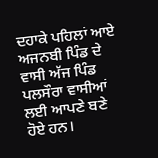ਦਹਾਕੇ ਪਹਿਲਾਂ ਆਏ ਅਜਨਬੀ ਪਿੰਡ ਦੇ ਵਾਸੀ ਅੱਜ ਪਿੰਡ ਪਲਸੌਰਾ ਵਾਸੀਆਂ ਲਈ ਆਪਣੇ ਬਣੇ ਹੋਏ ਹਨ।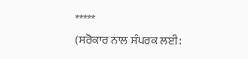*****
(ਸਰੋਕਾਰ ਨਾਲ ਸੰਪਰਕ ਲਈ: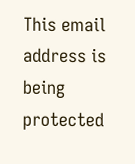This email address is being protected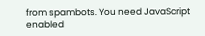from spambots. You need JavaScript enabled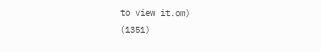to view it.om)
(1351)